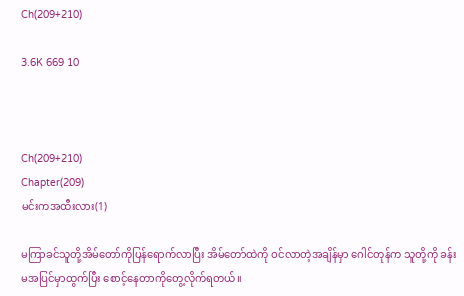Ch(209+210)

3.6K 669 10



Ch(209+210)
Chapter(209)
မင်းကအထီးလား(1)

မကြာခင်သူတို့အိမ်တော်ကိုပြန်ရောက်လာပြီး အိမ်တော်ထဲကို ဝင်လာတဲ့အချိန်မှာ ဂေါင်တုန်က သူတို့ကို ခန်းမအပြင်မှာထွက်ပြီး စောင့်နေတာကိုတွေ့လိုက်ရတယ်။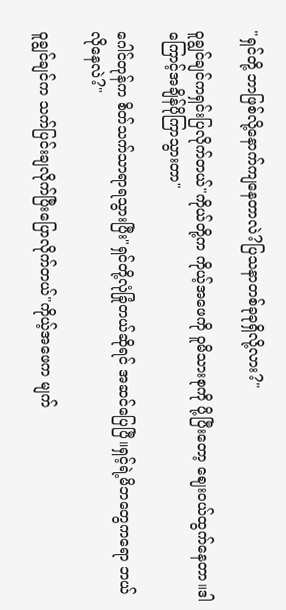"ရှင်တို့ ဘာဖြစ်လို့နောက်ကျနေတာလဲ?ပြသနာတစ်ခုခုရှိလို့လား?"

ဝူချွင်ချင်ကရှင်းပြလိုက်တယ်"ကိုယ်တို့က ကိုယ့်အဖေကို ဝူမိသားစုကို ပို့ပြီးတော့ ဈေးဝယ်ထွက်နေတာ။ဒါကြောင့်အချိန်ပိုကြာသွားတာ"

ဂေါင်တုန်က စိတ်သက်သာရာရသွားပြီး"ရှင်တို့လုံခြုံတယ်ဆိုရင် အဆင်ပြေပြီ။ရှင့်ရဲ့မိဘတွေကရော ဘယ်လိုနေလဲ?"

ဝူချွင်ချင်က သက်ပြင်းချလိုက်ပြီးပြောလိုက်တယ်"ကိုယ့်အဖေက မျက်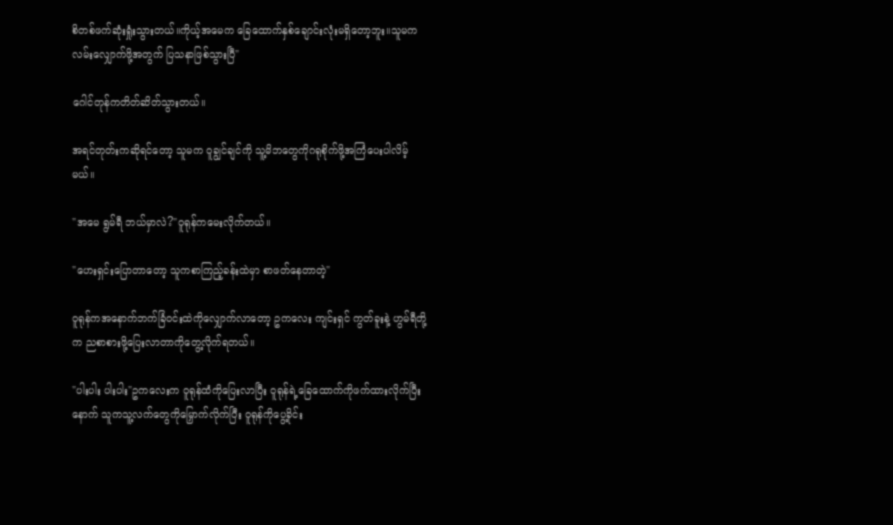စိတစ်ဖက်ဆုံးရှုံးသွားတယ်။ကိုယ့်အမေက ခြေထောက်နှစ်ချောင်းလုံးမရှိတော့ဘူး။သူမက လမ်းလျှောက်ဖို့အတွက် ပြသနာဖြစ်သွားပြီ"

ဂေါင်တုန်ကတိတ်ဆိတ်သွားတယ်။

အရင်တုတ်းကဆိုရင်တော့ သူမက ဝူချွင်ချင်ကို သူ့မိဘတွေကိုဂရုစိုက်ဖို့အကြံပေးပါလိမ့်မယ်။

"အမေ ရွမ်ရီ ဘယ်မှာလဲ?"ဝူရုန်ကမေးလိုက်တယ်။

"ဟေးရှင်းပြောတာတော့ သူကစာကြည့်ခန်းထဲမှာ စာဖတ်နေတာတဲ့"

ဝူရုန်ကအနောက်ဘက်ခြံဝင်းထဲကိုလျှောက်လာတော့ ဥကလေး ကျင်းရှင် ကွတ်ခူးနဲ့ ဟွမ်ရီတို့က ညစာစားဖို့ပြေးလာတာကိုတွေ့လိုက်ရတယ်။

"ပါးပါး ပါးပါး"ဥကလေးက ဝူရုန်ထံကိုပြေးလာပြီး ဝူရုန်ရဲ့ခြေထောက်ကိုဖက်ထားလိုက်ပြီးနောက် သူကသူ့လက်တွေကိုမြှောက်လိုက်ပြီး ဝူရုန်ကိုပွေ့ခိုင်း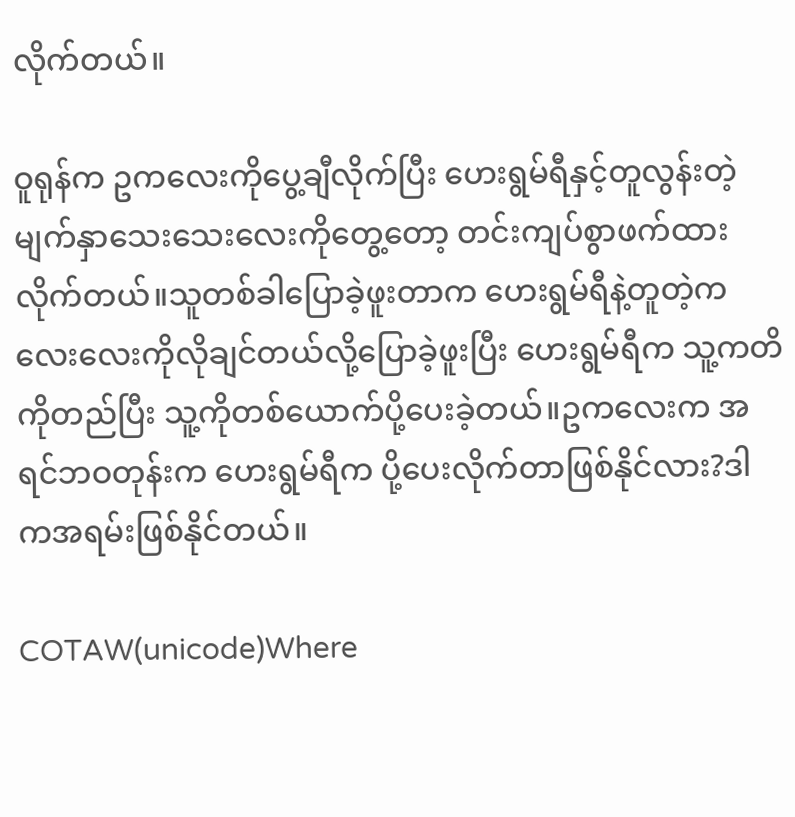လိုက်တယ်။

ဝူရုန်က ဥကလေးကိုပွေ့ချီလိုက်ပြီး ဟေးရွမ်ရီနှင့်တူလွန်းတဲ့ မျက်နှာသေးသေးလေးကိုတွေ့တော့ တင်းကျပ်စွာဖက်ထားလိုက်တယ်။သူတစ်ခါပြောခဲ့ဖူးတာက ဟေးရွမ်ရီနဲ့တူတဲ့ကလေးလေးကိုလိုချင်တယ်လို့ပြောခဲ့ဖူးပြီး ဟေးရွမ်ရီက သူ့ကတိကိုတည်ပြီး သူ့ကိုတစ်ယောက်ပို့ပေးခဲ့တယ်။ဥကလေးက အရင်ဘဝတုန်းက ဟေးရွမ်ရီက ပို့ပေးလိုက်တာဖြစ်နိုင်လား?ဒါကအရမ်းဖြစ်နိုင်တယ်။

COTAW(unicode)Where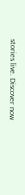stories live. Discover now